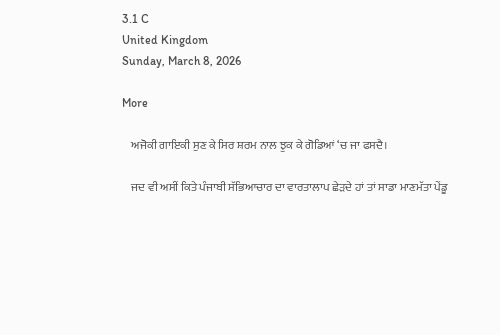3.1 C
United Kingdom
Sunday, March 8, 2026

More

    ਅਜੋਕੀ ਗਾਇਕੀ ਸੁਣ ਕੇ ਸਿਰ ਸ਼ਰਮ ਨਾਲ ਝੁਕ ਕੇ ਗੋਡਿਆਂ ‘ਚ ਜਾ ਫਸਦੈ।

    ਜਦ ਵੀ ਅਸੀਂ ਕਿਤੇ ਪੰਜਾਬੀ ਸੱਭਿਆਚਾਰ ਦਾ ਵਾਰਤਾਲਾਪ ਛੇੜਦੇ ਹਾਂ ਤਾਂ ਸਾਡਾ ਮਾਣਮੱਤਾ ਪੇਂਡੂ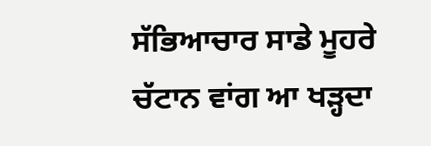ਸੱਭਿਆਚਾਰ ਸਾਡੇ ਮੂਹਰੇ ਚੱਟਾਨ ਵਾਂਗ ਆ ਖੜ੍ਹਦਾ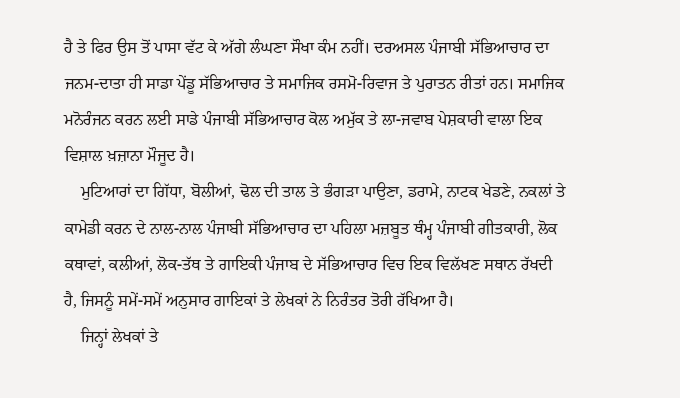ਹੈ ਤੇ ਫਿਰ ਉਸ ਤੋਂ ਪਾਸਾ ਵੱਟ ਕੇ ਅੱਗੇ ਲੰਘਣਾ ਸੌਖਾ ਕੰਮ ਨਹੀਂ। ਦਰਅਸਲ ਪੰਜਾਬੀ ਸੱਭਿਆਚਾਰ ਦਾ ਜਨਮ-ਦਾਤਾ ਹੀ ਸਾਡਾ ਪੇਂਡੂ ਸੱਭਿਆਚਾਰ ਤੇ ਸਮਾਜਿਕ ਰਸਮੋ-ਰਿਵਾਜ ਤੇ ਪੁਰਾਤਨ ਰੀਤਾਂ ਹਨ। ਸਮਾਜਿਕ ਮਨੋਰੰਜਨ ਕਰਨ ਲਈ ਸਾਡੇ ਪੰਜਾਬੀ ਸੱਭਿਆਚਾਰ ਕੋਲ ਅਮੁੱਕ ਤੇ ਲਾ-ਜਵਾਬ ਪੇਸ਼ਕਾਰੀ ਵਾਲਾ ਇਕ ਵਿਸ਼ਾਲ ਖ਼ਜ਼ਾਨਾ ਮੌਜੂਦ ਹੈ।
    ਮੁਟਿਆਰਾਂ ਦਾ ਗਿੱਧਾ, ਬੋਲੀਆਂ, ਢੋਲ ਦੀ ਤਾਲ ਤੇ ਭੰਗੜਾ ਪਾਉਣਾ, ਡਰਾਮੇ, ਨਾਟਕ ਖੇਡਣੇ, ਨਕਲਾਂ ਤੇ ਕਾਮੇਡੀ ਕਰਨ ਦੇ ਨਾਲ-ਨਾਲ ਪੰਜਾਬੀ ਸੱਭਿਆਚਾਰ ਦਾ ਪਹਿਲਾ ਮਜ਼ਬੂਤ ਥੰਮ੍ਹ ਪੰਜਾਬੀ ਗੀਤਕਾਰੀ, ਲੋਕ ਕਥਾਵਾਂ, ਕਲੀਆਂ, ਲੋਕ-ਤੱਥ ਤੇ ਗਾਇਕੀ ਪੰਜਾਬ ਦੇ ਸੱਭਿਆਚਾਰ ਵਿਚ ਇਕ ਵਿਲੱਖਣ ਸਥਾਨ ਰੱਖਦੀ ਹੈ, ਜਿਸਨੂੰ ਸਮੇਂ-ਸਮੇਂ ਅਨੁਸਾਰ ਗਾਇਕਾਂ ਤੇ ਲੇਖਕਾਂ ਨੇ ਨਿਰੰਤਰ ਤੋਰੀ ਰੱਖਿਆ ਹੈ।
    ਜਿਨ੍ਹਾਂ ਲੇਖਕਾਂ ਤੇ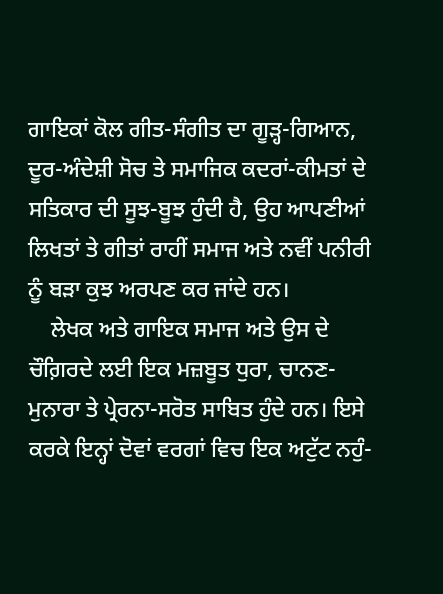ਗਾਇਕਾਂ ਕੋਲ ਗੀਤ-ਸੰਗੀਤ ਦਾ ਗੂੜ੍ਹ-ਗਿਆਨ, ਦੂਰ-ਅੰਦੇਸ਼ੀ ਸੋਚ ਤੇ ਸਮਾਜਿਕ ਕਦਰਾਂ-ਕੀਮਤਾਂ ਦੇ ਸਤਿਕਾਰ ਦੀ ਸੂਝ-ਬੂਝ ਹੁੰਦੀ ਹੈ, ਉਹ ਆਪਣੀਆਂ ਲਿਖਤਾਂ ਤੇ ਗੀਤਾਂ ਰਾਹੀਂ ਸਮਾਜ ਅਤੇ ਨਵੀਂ ਪਨੀਰੀ ਨੂੰ ਬੜਾ ਕੁਝ ਅਰਪਣ ਕਰ ਜਾਂਦੇ ਹਨ।
    ਲੇਖਕ ਅਤੇ ਗਾਇਕ ਸਮਾਜ ਅਤੇ ਉਸ ਦੇ ਚੌਗ਼ਿਰਦੇ ਲਈ ਇਕ ਮਜ਼ਬੂਤ ਧੁਰਾ, ਚਾਨਣ-ਮੁਨਾਰਾ ਤੇ ਪ੍ਰੇਰਨਾ-ਸਰੋਤ ਸਾਬਿਤ ਹੁੰਦੇ ਹਨ। ਇਸੇ ਕਰਕੇ ਇਨ੍ਹਾਂ ਦੋਵਾਂ ਵਰਗਾਂ ਵਿਚ ਇਕ ਅਟੁੱਟ ਨਹੁੰ-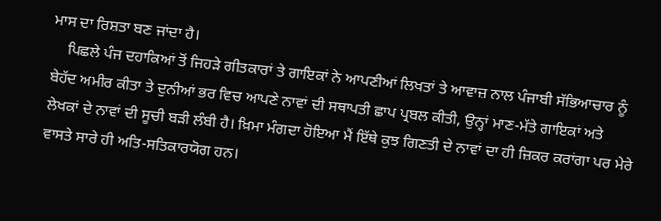ਮਾਸ ਦਾ ਰਿਸ਼ਤਾ ਬਣ ਜਾਂਦਾ ਹੈ।
    ਪਿਛਲੇ ਪੰਜ ਦਹਾਕਿਆਂ ਤੋਂ ਜਿਹੜੇ ਗੀਤਕਾਰਾਂ ਤੇ ਗਾਇਕਾਂ ਨੇ ਆਪਣੀਆਂ ਲਿਖਤਾਂ ਤੇ ਆਵਾਜ਼ ਨਾਲ ਪੰਜਾਬੀ ਸੱਭਿਆਚਾਰ ਨੂੰ ਬੇਹੱਦ ਅਮੀਰ ਕੀਤਾ ਤੇ ਦੁਨੀਆਂ ਭਰ ਵਿਚ ਆਪਣੇ ਨਾਵਾਂ ਦੀ ਸਥਾਪਤੀ ਛਾਪ ਪ੍ਰਬਲ ਕੀਤੀ, ਉਨ੍ਹਾਂ ਮਾਣ-ਮੱਤੇ ਗਾਇਕਾਂ ਅਤੇ ਲੇਖਕਾਂ ਦੇ ਨਾਵਾਂ ਦੀ ਸੂਚੀ ਬੜੀ ਲੰਬੀ ਹੈ। ਖ਼ਿਮਾ ਮੰਗਦਾ ਹੋਇਆ ਮੈਂ ਇੱਥੇ ਕੁਝ ਗਿਣਤੀ ਦੇ ਨਾਵਾਂ ਦਾ ਹੀ ਜ਼ਿਕਰ ਕਰਾਂਗਾ ਪਰ ਮੇਰੇ ਵਾਸਤੇ ਸਾਰੇ ਹੀ ਅਤਿ-ਸਤਿਕਾਰਯੋਗ ਹਨ।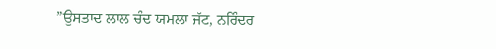”ਉਸਤਾਦ ਲਾਲ ਚੰਦ ਯਮਲਾ ਜੱਟ, ਨਰਿੰਦਰ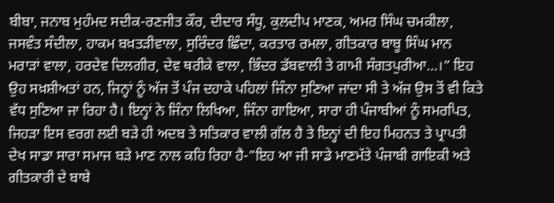ਬੀਬਾ, ਜਨਾਬ ਮੁਹੰਮਦ ਸਦੀਕ-ਰਣਜੀਤ ਕੌਰ, ਦੀਦਾਰ ਸੰਧੂ, ਕੁਲਦੀਪ ਮਾਣਕ, ਅਮਰ ਸਿੰਘ ਚਮਕੀਲਾ, ਜਸਵੰਤ ਸੰਦੀਲਾ, ਹਾਕਮ ਬਖ਼ਤੜੀਵਾਲਾ, ਸੁਰਿੰਦਰ ਛਿੰਦਾ, ਕਰਤਾਰ ਰਮਲਾ, ਗੀਤਕਾਰ ਬਾਬੂ ਸਿੰਘ ਮਾਨ ਮਰਾੜਾਂ ਵਾਲਾ, ਹਰਦੇਵ ਦਿਲਗੀਰ, ਦੇਵ ਥਰੀਕੇ ਵਾਲਾ, ਭਿੰਦਰ ਡੱਬਵਾਲੀ ਤੇ ਗਾਮੀ ਸੰਗਤਪੁਰੀਆ…।” ਇਹ ਉਹ ਸਖ਼ਸ਼ੀਅਤਾਂ ਹਨ, ਜਿਨ੍ਹਾਂ ਨੂੰ ਅੱਜ ਤੋਂ ਪੰਜ ਦਹਾਕੇ ਪਹਿਲਾਂ ਜਿੰਨਾ ਸੁਣਿਆ ਜਾਂਦਾ ਸੀ ਤੇ ਅੱਜ ਉਸ ਤੋਂ ਵੀ ਕਿਤੇ ਵੱਧ ਸੁਣਿਆ ਜਾ ਰਿਹਾ ਹੈ। ਇਨ੍ਹਾਂ ਨੇ ਜਿੰਨਾ ਲਿਖਿਆ, ਜਿੰਨਾ ਗਾਇਆ, ਸਾਰਾ ਹੀ ਪੰਜਾਬੀਆਂ ਨੂੰ ਸਮਰਪਿਤ, ਜਿਹੜਾ ਇਸ ਵਰਗ ਲਈ ਬੜੇ ਹੀ ਅਦਬ ਤੇ ਸਤਿਕਾਰ ਵਾਲੀ ਗੱਲ ਹੈ ਤੇ ਇਨ੍ਹਾਂ ਦੀ ਇਹ ਮਿਹਨਤ ਤੇ ਪ੍ਰਾਪਤੀ ਦੇਖ ਸਾਡਾ ਸਾਰਾ ਸਮਾਜ ਬੜੇ ਮਾਣ ਨਾਲ ਕਹਿ ਰਿਹਾ ਹੈ-”ਇਹ ਆ ਜੀ ਸਾਡੇ ਮਾਣਮੱਤੇ ਪੰਜਾਬੀ ਗਾਇਕੀ ਅਤੇ ਗੀਤਕਾਰੀ ਦੇ ਬਾਬੇ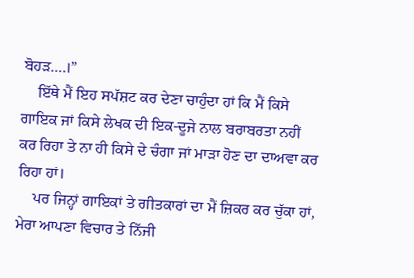ਬੋਹੜ….।”
    ਇੱਥੇ ਮੈਂ ਇਹ ਸਪੱਸ਼ਟ ਕਰ ਦੇਣਾ ਚਾਹੁੰਦਾ ਹਾਂ ਕਿ ਮੈਂ ਕਿਸੇ ਗਾਇਕ ਜਾਂ ਕਿਸੇ ਲੇਖਕ ਦੀ ਇਕ-ਦੂਜੇ ਨਾਲ ਬਰਾਬਰਤਾ ਨਹੀਂ ਕਰ ਰਿਹਾ ਤੇ ਨਾ ਹੀ ਕਿਸੇ ਦੇ ਚੰਗਾ ਜਾਂ ਮਾੜਾ ਹੋਣ ਦਾ ਦਾਅਵਾ ਕਰ ਰਿਹਾ ਹਾਂ।
    ਪਰ ਜਿਨ੍ਹਾਂ ਗਾਇਕਾਂ ਤੇ ਗੀਤਕਾਰਾਂ ਦਾ ਮੈਂ ਜ਼ਿਕਰ ਕਰ ਚੁੱਕਾ ਹਾਂ, ਮੇਰਾ ਆਪਣਾ ਵਿਚਾਰ ਤੇ ਨਿੱਜੀ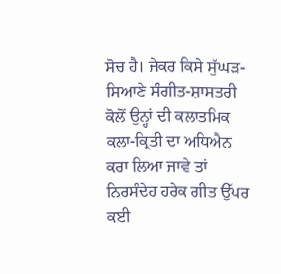ਸੋਚ ਹੈ। ਜੇਕਰ ਕਿਸੇ ਸੁੱਘੜ-ਸਿਆਣੇ ਸੰਗੀਤ-ਸ਼ਾਸਤਰੀ ਕੋਲੋਂ ਉਨ੍ਹਾਂ ਦੀ ਕਲਾਤਮਿਕ ਕਲਾ-ਕ੍ਰਿਤੀ ਦਾ ਅਧਿਐਨ ਕਰਾ ਲਿਆ ਜਾਵੇ ਤਾਂ ਨਿਰਸੰਦੇਹ ਹਰੇਕ ਗੀਤ ਉੱਪਰ ਕਈ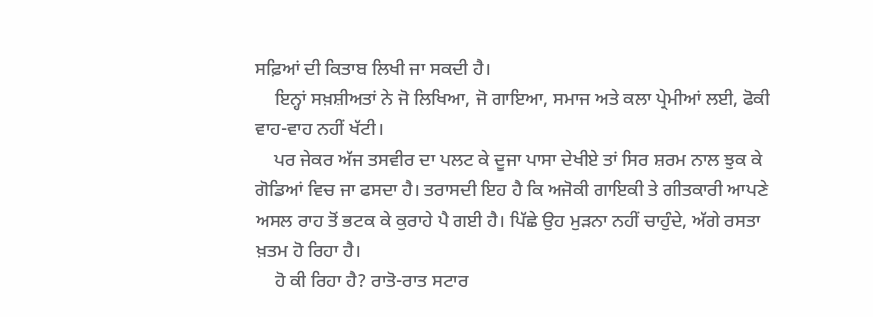ਸਫ਼ਿਆਂ ਦੀ ਕਿਤਾਬ ਲਿਖੀ ਜਾ ਸਕਦੀ ਹੈ।
    ਇਨ੍ਹਾਂ ਸਖ਼ਸ਼ੀਅਤਾਂ ਨੇ ਜੋ ਲਿਖਿਆ, ਜੋ ਗਾਇਆ, ਸਮਾਜ ਅਤੇ ਕਲਾ ਪ੍ਰੇਮੀਆਂ ਲਈ, ਫੋਕੀ ਵਾਹ-ਵਾਹ ਨਹੀਂ ਖੱਟੀ।
    ਪਰ ਜੇਕਰ ਅੱਜ ਤਸਵੀਰ ਦਾ ਪਲਟ ਕੇ ਦੂਜਾ ਪਾਸਾ ਦੇਖੀਏ ਤਾਂ ਸਿਰ ਸ਼ਰਮ ਨਾਲ ਝੁਕ ਕੇ ਗੋਡਿਆਂ ਵਿਚ ਜਾ ਫਸਦਾ ਹੈ। ਤਰਾਸਦੀ ਇਹ ਹੈ ਕਿ ਅਜੋਕੀ ਗਾਇਕੀ ਤੇ ਗੀਤਕਾਰੀ ਆਪਣੇ ਅਸਲ ਰਾਹ ਤੋਂ ਭਟਕ ਕੇ ਕੁਰਾਹੇ ਪੈ ਗਈ ਹੈ। ਪਿੱਛੇ ਉਹ ਮੁੜਨਾ ਨਹੀਂ ਚਾਹੁੰਦੇ, ਅੱਗੇ ਰਸਤਾ ਖ਼ਤਮ ਹੋ ਰਿਹਾ ਹੈ।
    ਹੋ ਕੀ ਰਿਹਾ ਹੈ? ਰਾਤੋ-ਰਾਤ ਸਟਾਰ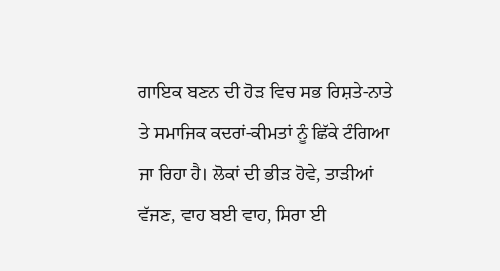ਗਾਇਕ ਬਣਨ ਦੀ ਹੋੜ ਵਿਚ ਸਭ ਰਿਸ਼ਤੇ-ਨਾਤੇ ਤੇ ਸਮਾਜਿਕ ਕਦਰਾਂ-ਕੀਮਤਾਂ ਨੂੰ ਛਿੱਕੇ ਟੰਗਿਆ ਜਾ ਰਿਹਾ ਹੈ। ਲੋਕਾਂ ਦੀ ਭੀੜ ਹੋਵੇ, ਤਾੜੀਆਂ ਵੱਜਣ, ਵਾਹ ਬਈ ਵਾਹ, ਸਿਰਾ ਈ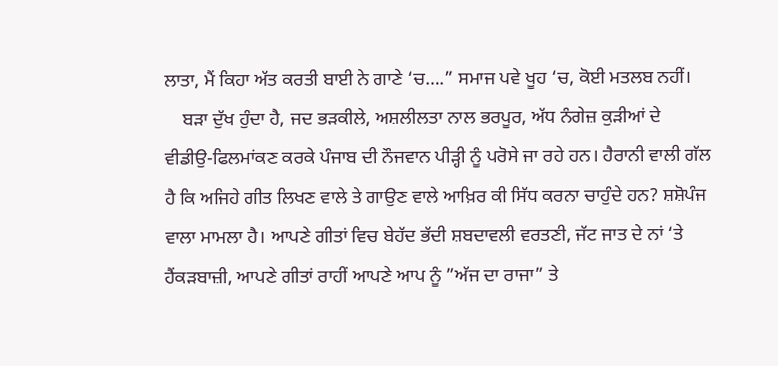ਲਾਤਾ, ਮੈਂ ਕਿਹਾ ਅੱਤ ਕਰਤੀ ਬਾਈ ਨੇ ਗਾਣੇ ‘ਚ….” ਸਮਾਜ ਪਵੇ ਖੂਹ ‘ਚ, ਕੋਈ ਮਤਲਬ ਨਹੀਂ।
    ਬੜਾ ਦੁੱਖ ਹੁੰਦਾ ਹੈ, ਜਦ ਭੜਕੀਲੇ, ਅਸ਼ਲੀਲਤਾ ਨਾਲ ਭਰਪੂਰ, ਅੱਧ ਨੰਗੇਜ਼ ਕੁੜੀਆਂ ਦੇ ਵੀਡੀਉ-ਫਿਲਮਾਂਕਣ ਕਰਕੇ ਪੰਜਾਬ ਦੀ ਨੌਜਵਾਨ ਪੀੜ੍ਹੀ ਨੂੰ ਪਰੋਸੇ ਜਾ ਰਹੇ ਹਨ। ਹੈਰਾਨੀ ਵਾਲੀ ਗੱਲ ਹੈ ਕਿ ਅਜਿਹੇ ਗੀਤ ਲਿਖਣ ਵਾਲੇ ਤੇ ਗਾਉਣ ਵਾਲੇ ਆਖ਼ਿਰ ਕੀ ਸਿੱਧ ਕਰਨਾ ਚਾਹੁੰਦੇ ਹਨ? ਸ਼ਸ਼ੋਪੰਜ ਵਾਲਾ ਮਾਮਲਾ ਹੈ। ਆਪਣੇ ਗੀਤਾਂ ਵਿਚ ਬੇਹੱਦ ਭੱਦੀ ਸ਼ਬਦਾਵਲੀ ਵਰਤਣੀ, ਜੱਟ ਜਾਤ ਦੇ ਨਾਂ ‘ਤੇ ਹੈਂਕੜਬਾਜ਼ੀ, ਆਪਣੇ ਗੀਤਾਂ ਰਾਹੀਂ ਆਪਣੇ ਆਪ ਨੂੰ ”ਅੱਜ ਦਾ ਰਾਜਾ” ਤੇ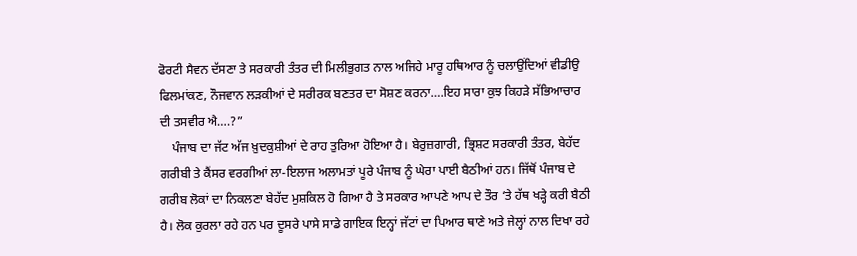ਫੋਰਟੀ ਸੈਵਨ ਦੱਸਣਾ ਤੇ ਸਰਕਾਰੀ ਤੰਤਰ ਦੀ ਮਿਲੀਭੁਗਤ ਨਾਲ ਅਜਿਹੇ ਮਾਰੂ ਹਥਿਆਰ ਨੂੰ ਚਲਾਉਂਦਿਆਂ ਵੀਡੀਉ ਫਿਲਮਾਂਕਣ, ਨੌਜਵਾਨ ਲੜਕੀਆਂ ਦੇ ਸਰੀਰਕ ਬਣਤਰ ਦਾ ਸੋਸ਼ਣ ਕਰਨਾ….ਇਹ ਸਾਰਾ ਕੁਝ ਕਿਹੜੇ ਸੱਭਿਆਚਾਰ ਦੀ ਤਸਵੀਰ ਐ….?”
    ਪੰਜਾਬ ਦਾ ਜੱਟ ਅੱਜ ਖ਼ੁਦਕੁਸ਼ੀਆਂ ਦੇ ਰਾਹ ਤੁਰਿਆ ਹੋਇਆ ਹੈ। ਬੇਰੁਜ਼ਗਾਰੀ, ਭ੍ਰਿਸ਼ਟ ਸਰਕਾਰੀ ਤੰਤਰ, ਬੇਹੱਦ ਗਰੀਬੀ ਤੇ ਕੈਂਸਰ ਵਰਗੀਆਂ ਲਾ-ਇਲਾਜ ਅਲਾਮਤਾਂ ਪੂਰੇ ਪੰਜਾਬ ਨੂੰ ਘੇਰਾ ਪਾਈ ਬੈਠੀਆਂ ਹਨ। ਜਿੱਥੋਂ ਪੰਜਾਬ ਦੇ ਗਰੀਬ ਲੋਕਾਂ ਦਾ ਨਿਕਲਣਾ ਬੇਹੱਦ ਮੁਸ਼ਕਿਲ ਹੋ ਗਿਆ ਹੈ ਤੇ ਸਰਕਾਰ ਆਪਣੇ ਆਪ ਦੇ ਤੌਰ ‘ਤੇ ਹੱਥ ਖੜ੍ਹੇ ਕਰੀ ਬੈਠੀ ਹੈ। ਲੋਕ ਕੁਰਲਾ ਰਹੇ ਹਨ ਪਰ ਦੂਸਰੇ ਪਾਸੇ ਸਾਡੇ ਗਾਇਕ ਇਨ੍ਹਾਂ ਜੱਟਾਂ ਦਾ ਪਿਆਰ ਥਾਣੇ ਅਤੇ ਜੇਲ੍ਹਾਂ ਨਾਲ ਦਿਖਾ ਰਹੇ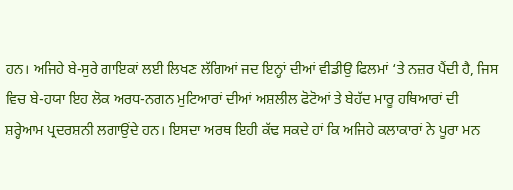ਹਨ। ਅਜਿਹੇ ਬੇ-ਸੁਰੇ ਗਾਇਕਾਂ ਲਈ ਲਿਖਣ ਲੱਗਿਆਂ ਜਦ ਇਨ੍ਹਾਂ ਦੀਆਂ ਵੀਡੀਉ ਫਿਲਮਾਂ ‘ਤੇ ਨਜ਼ਰ ਪੈਂਦੀ ਹੈ, ਜਿਸ ਵਿਚ ਬੇ-ਹਯਾ ਇਹ ਲੋਕ ਅਰਧ-ਨਗਨ ਮੁਟਿਆਰਾਂ ਦੀਆਂ ਅਸ਼ਲੀਲ ਫੋਟੋਆਂ ਤੇ ਬੇਹੱਦ ਮਾਰੂ ਹਥਿਆਰਾਂ ਦੀ ਸ਼ਰ੍ਹੇਆਮ ਪ੍ਰਦਰਸ਼ਨੀ ਲਗਾਉਂਦੇ ਹਨ। ਇਸਦਾ ਅਰਥ ਇਹੀ ਕੱਢ ਸਕਦੇ ਹਾਂ ਕਿ ਅਜਿਹੇ ਕਲਾਕਾਰਾਂ ਨੇ ਪੂਰਾ ਮਨ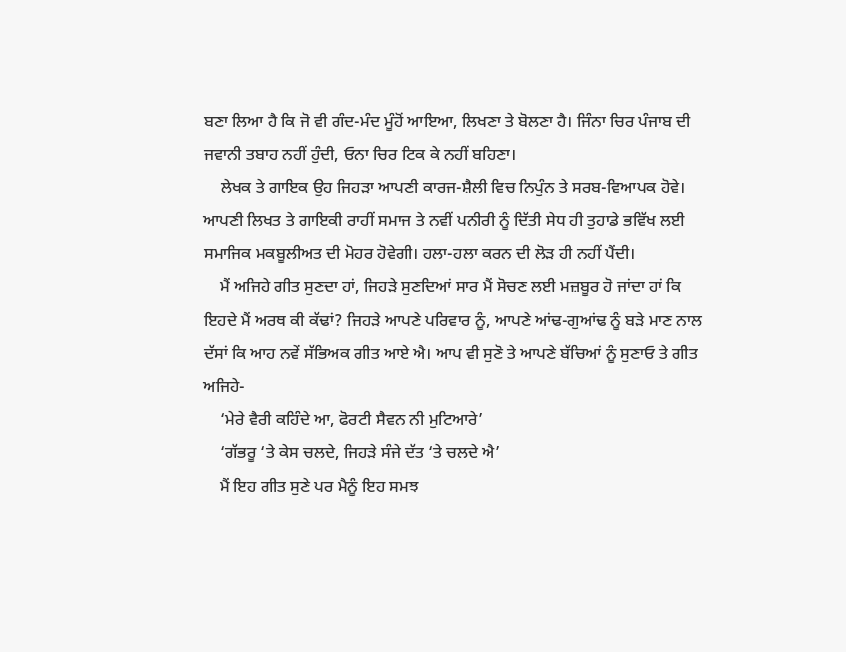ਬਣਾ ਲਿਆ ਹੈ ਕਿ ਜੋ ਵੀ ਗੰਦ-ਮੰਦ ਮੂੰਹੋਂ ਆਇਆ, ਲਿਖਣਾ ਤੇ ਬੋਲਣਾ ਹੈ। ਜਿੰਨਾ ਚਿਰ ਪੰਜਾਬ ਦੀ ਜਵਾਨੀ ਤਬਾਹ ਨਹੀਂ ਹੁੰਦੀ, ਓਨਾ ਚਿਰ ਟਿਕ ਕੇ ਨਹੀਂ ਬਹਿਣਾ।
    ਲੇਖਕ ਤੇ ਗਾਇਕ ਉਹ ਜਿਹੜਾ ਆਪਣੀ ਕਾਰਜ-ਸ਼ੈਲੀ ਵਿਚ ਨਿਪੁੰਨ ਤੇ ਸਰਬ-ਵਿਆਪਕ ਹੋਵੇ। ਆਪਣੀ ਲਿਖਤ ਤੇ ਗਾਇਕੀ ਰਾਹੀਂ ਸਮਾਜ ਤੇ ਨਵੀਂ ਪਨੀਰੀ ਨੂੰ ਦਿੱਤੀ ਸੇਧ ਹੀ ਤੁਹਾਡੇ ਭਵਿੱਖ ਲਈ ਸਮਾਜਿਕ ਮਕਬੂਲੀਅਤ ਦੀ ਮੋਹਰ ਹੋਵੇਗੀ। ਹਲਾ-ਹਲਾ ਕਰਨ ਦੀ ਲੋੜ ਹੀ ਨਹੀਂ ਪੈਂਦੀ।
    ਮੈਂ ਅਜਿਹੇ ਗੀਤ ਸੁਣਦਾ ਹਾਂ, ਜਿਹੜੇ ਸੁਣਦਿਆਂ ਸਾਰ ਮੈਂ ਸੋਚਣ ਲਈ ਮਜ਼ਬੂਰ ਹੋ ਜਾਂਦਾ ਹਾਂ ਕਿ ਇਹਦੇ ਮੈਂ ਅਰਥ ਕੀ ਕੱਢਾਂ? ਜਿਹੜੇ ਆਪਣੇ ਪਰਿਵਾਰ ਨੂੰ, ਆਪਣੇ ਆਂਢ-ਗੁਆਂਢ ਨੂੰ ਬੜੇ ਮਾਣ ਨਾਲ ਦੱਸਾਂ ਕਿ ਆਹ ਨਵੇਂ ਸੱਭਿਅਕ ਗੀਤ ਆਏ ਐ। ਆਪ ਵੀ ਸੁਣੋ ਤੇ ਆਪਣੇ ਬੱਚਿਆਂ ਨੂੰ ਸੁਣਾਓ ਤੇ ਗੀਤ ਅਜਿਹੇ-
    ‘ਮੇਰੇ ਵੈਰੀ ਕਹਿੰਦੇ ਆ, ਫੋਰਟੀ ਸੈਵਨ ਨੀ ਮੁਟਿਆਰੇ’
    ‘ਗੱਭਰੂ ‘ਤੇ ਕੇਸ ਚਲਦੇ, ਜਿਹੜੇ ਸੰਜੇ ਦੱਤ ‘ਤੇ ਚਲਦੇ ਐ’
    ਮੈਂ ਇਹ ਗੀਤ ਸੁਣੇ ਪਰ ਮੈਨੂੰ ਇਹ ਸਮਝ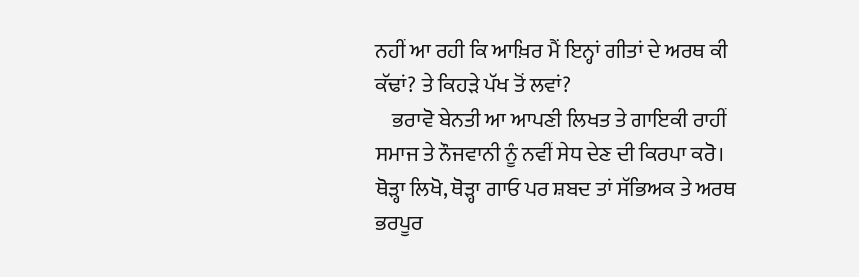ਨਹੀਂ ਆ ਰਹੀ ਕਿ ਆਖ਼ਿਰ ਮੈਂ ਇਨ੍ਹਾਂ ਗੀਤਾਂ ਦੇ ਅਰਥ ਕੀ ਕੱਢਾਂ? ਤੇ ਕਿਹੜੇ ਪੱਖ ਤੋਂ ਲਵਾਂ?
    ਭਰਾਵੋ ਬੇਨਤੀ ਆ ਆਪਣੀ ਲਿਖਤ ਤੇ ਗਾਇਕੀ ਰਾਹੀਂ ਸਮਾਜ ਤੇ ਨੌਜਵਾਨੀ ਨੂੰ ਨਵੀਂ ਸੇਧ ਦੇਣ ਦੀ ਕਿਰਪਾ ਕਰੋ। ਥੋੜ੍ਹਾ ਲਿਖੋ, ਥੋੜ੍ਹਾ ਗਾਓ ਪਰ ਸ਼ਬਦ ਤਾਂ ਸੱਭਿਅਕ ਤੇ ਅਰਥ ਭਰਪੂਰ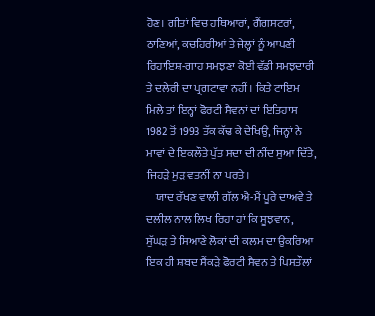ਹੋਣ। ਗੀਤਾਂ ਵਿਚ ਹਥਿਆਰਾਂ, ਗੈਂਗਸਟਰਾਂ, ਠਾਣਿਆਂ, ਕਚਹਿਰੀਆਂ ਤੇ ਜੇਲ੍ਹਾਂ ਨੂੰ ਆਪਣੀ ਰਿਹਾਇਸ਼-ਗਾਹ ਸਮਝਣਾ ਕੋਈ ਵੱਡੀ ਸਮਝਦਾਰੀ ਤੇ ਦਲੇਰੀ ਦਾ ਪ੍ਰਗਟਾਵਾ ਨਹੀਂ। ਕਿਤੇ ਟਾਇਮ ਮਿਲੇ ਤਾਂ ਇਨ੍ਹਾਂ ਫੋਰਟੀ ਸੈਵਨਾਂ ਦਾਂ ਇਤਿਹਾਸ 1982 ਤੋਂ 1993 ਤੱਕ ਕੱਢ ਕੇ ਦੇਖਿਉ, ਜਿਨ੍ਹਾਂ ਨੇ ਮਾਵਾਂ ਦੇ ਇਕਲੌਤੇ ਪੁੱਤ ਸਦਾ ਦੀ ਨੀਂਦ ਸੁਆ ਦਿੱਤੇ, ਜਿਹੜੇ ਮੁੜ ਵਤਨੀਂ ਨਾ ਪਰਤੇ।
    ਯਾਦ ਰੱਖਣ ਵਾਲੀ ਗੱਲ ਐ-ਮੈਂ ਪੂਰੇ ਦਾਅਵੇ ਤੇ ਦਲੀਲ ਨਾਲ ਲਿਖ ਰਿਹਾ ਹਾਂ ਕਿ ਸੂਝਵਾਨ, ਸੁੱਘੜ ਤੇ ਸਿਆਣੇ ਲੋਕਾਂ ਦੀ ਕਲਮ ਦਾ ਉਕਰਿਆ ਇਕ ਹੀ ਸ਼ਬਦ ਸੈਂਕੜੇ ਫੋਰਟੀ ਸੈਵਨ ਤੇ ਪਿਸਤੌਲਾਂ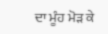ਦਾ ਮੂੰਹ ਮੋੜ ਕੇ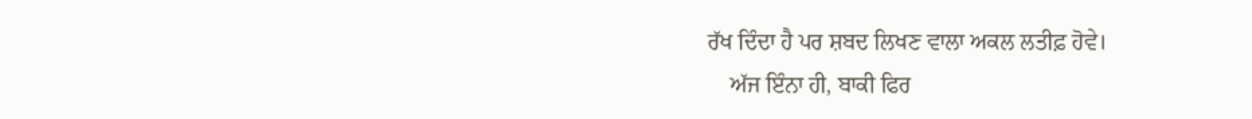ਰੱਖ ਦਿੰਦਾ ਹੈ ਪਰ ਸ਼ਬਦ ਲਿਖਣ ਵਾਲਾ ਅਕਲ ਲਤੀਫ਼ ਹੋਵੇ।
    ਅੱਜ ਇੰਨਾ ਹੀ, ਬਾਕੀ ਫਿਰ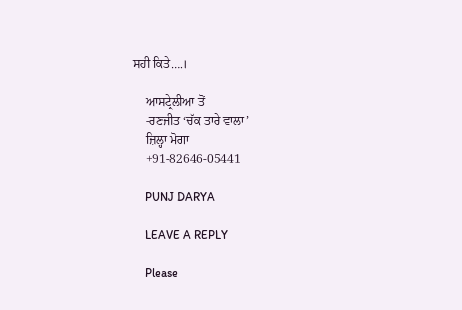ਸਹੀ ਕਿਤੇ….।

    ਆਸਟ੍ਰੇਲੀਆ ਤੋਂ
    -ਰਣਜੀਤ ‘ਚੱਕ ਤਾਰੇ ਵਾਲਾ’
    ਜ਼ਿਲ੍ਹਾ ਮੋਗਾ
    +91-82646-05441

    PUNJ DARYA

    LEAVE A REPLY

    Please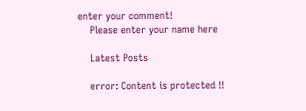enter your comment!
    Please enter your name here

    Latest Posts

    error: Content is protected !!